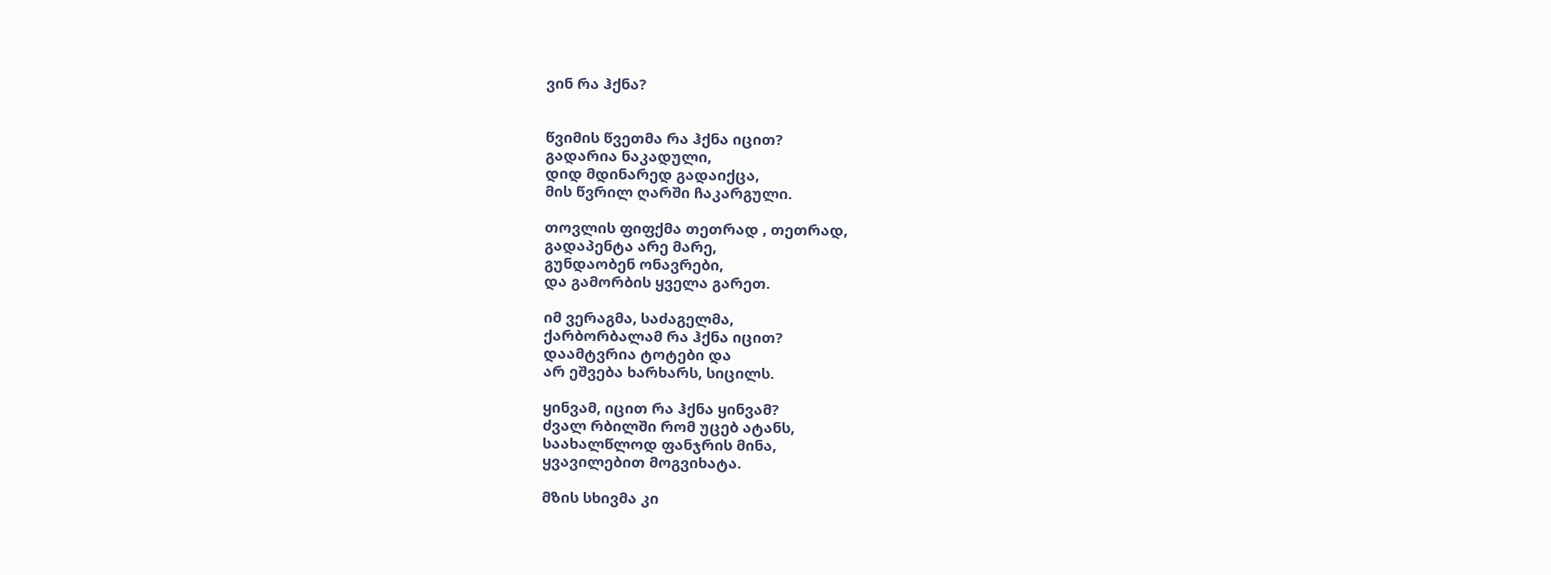ვინ რა ჰქნა?


წვიმის წვეთმა რა ჰქნა იცით?
გადარია ნაკადული,
დიდ მდინარედ გადაიქცა,
მის წვრილ ღარში ჩაკარგული.

თოვლის ფიფქმა თეთრად , თეთრად,
გადაპენტა არე მარე,
გუნდაობენ ონავრები,
და გამორბის ყველა გარეთ.

იმ ვერაგმა, საძაგელმა,
ქარბორბალამ რა ჰქნა იცით?
დაამტვრია ტოტები და
არ ეშვება ხარხარს, სიცილს.

ყინვამ, იცით რა ჰქნა ყინვამ?
ძვალ რბილში რომ უცებ ატანს,
საახალწლოდ ფანჯრის მინა,
ყვავილებით მოგვიხატა.

მზის სხივმა კი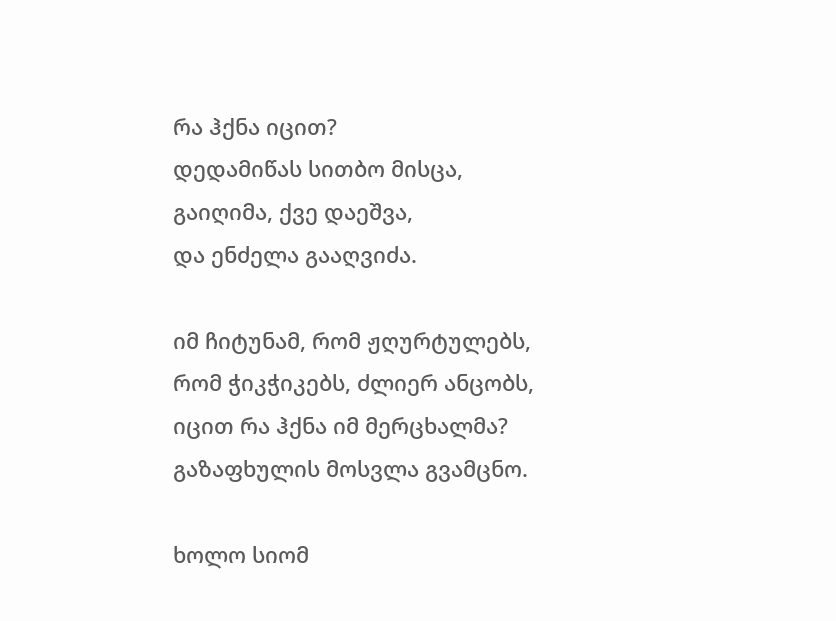რა ჰქნა იცით?
დედამიწას სითბო მისცა,
გაიღიმა, ქვე დაეშვა,
და ენძელა გააღვიძა.

იმ ჩიტუნამ, რომ ჟღურტულებს,
რომ ჭიკჭიკებს, ძლიერ ანცობს,
იცით რა ჰქნა იმ მერცხალმა?
გაზაფხულის მოსვლა გვამცნო.

ხოლო სიომ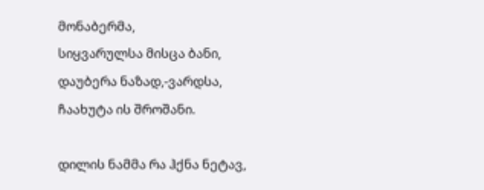მონაბერმა,
სიყვარულსა მისცა ბანი,
დაუბერა ნაზად,-ვარდსა,
ჩაახუტა ის შროშანი.

დილის ნამმა რა ჰქნა ნეტავ,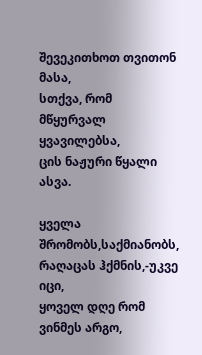შევეკითხოთ თვითონ მასა,
სთქვა, რომ მწყურვალ ყვავილებსა,
ცის ნაჟური წყალი ასვა.

ყველა შრომობს,საქმიანობს,
რაღაცას ჰქმნის,-უკვე იცი,
ყოველ დღე რომ ვინმეს არგო,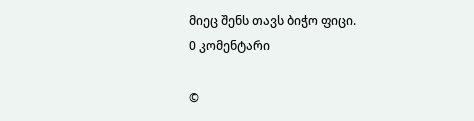მიეც შენს თავს ბიჭო ფიცი.
0 კომენტარი

©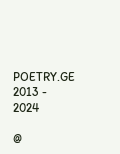POETRY.GE 2013 - 2024

@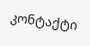კონტაქტი